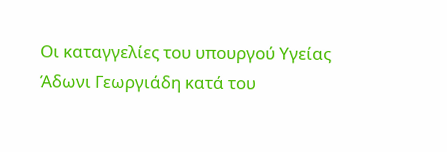Οι καταγγελίες του υπουργού Υγείας Άδωνι Γεωργιάδη κατά του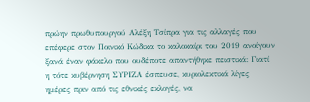πρώην πρωθυπουργού Αλέξη Τσίπρα για τις αλλαγές που επέφερε στον Ποινικό Κώδικα το καλοκαίρι του 2019 ανοίγουν ξανά έναν φάκελο που ουδέποτε απαντήθηκε πειστικά: Γιατί η τότε κυβέρνηση ΣΥΡΙΖΑ έσπευσε, κυριολεκτικά λίγες ημέρες πριν από τις εθνικές εκλογές, να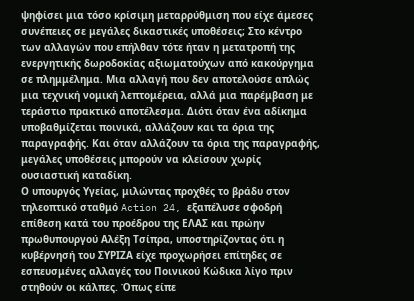ψηφίσει μια τόσο κρίσιμη μεταρρύθμιση που είχε άμεσες συνέπειες σε μεγάλες δικαστικές υποθέσεις; Στο κέντρο των αλλαγών που επήλθαν τότε ήταν η μετατροπή της ενεργητικής δωροδοκίας αξιωματούχων από κακούργημα σε πλημμέλημα. Μια αλλαγή που δεν αποτελούσε απλώς μια τεχνική νομική λεπτομέρεια, αλλά μια παρέμβαση με τεράστιο πρακτικό αποτέλεσμα. Διότι όταν ένα αδίκημα υποβαθμίζεται ποινικά, αλλάζουν και τα όρια της παραγραφής. Και όταν αλλάζουν τα όρια της παραγραφής, μεγάλες υποθέσεις μπορούν να κλείσουν χωρίς ουσιαστική καταδίκη.
Ο υπουργός Υγείας, μιλώντας προχθές το βράδυ στον τηλεοπτικό σταθμό Action 24, εξαπέλυσε σφοδρή επίθεση κατά του προέδρου της ΕΛΑΣ και πρώην πρωθυπουργού Αλέξη Τσίπρα, υποστηρίζοντας ότι η κυβέρνησή του ΣΥΡΙΖΑ είχε προχωρήσει επίτηδες σε εσπευσμένες αλλαγές του Ποινικού Κώδικα λίγο πριν στηθούν οι κάλπες. Όπως είπε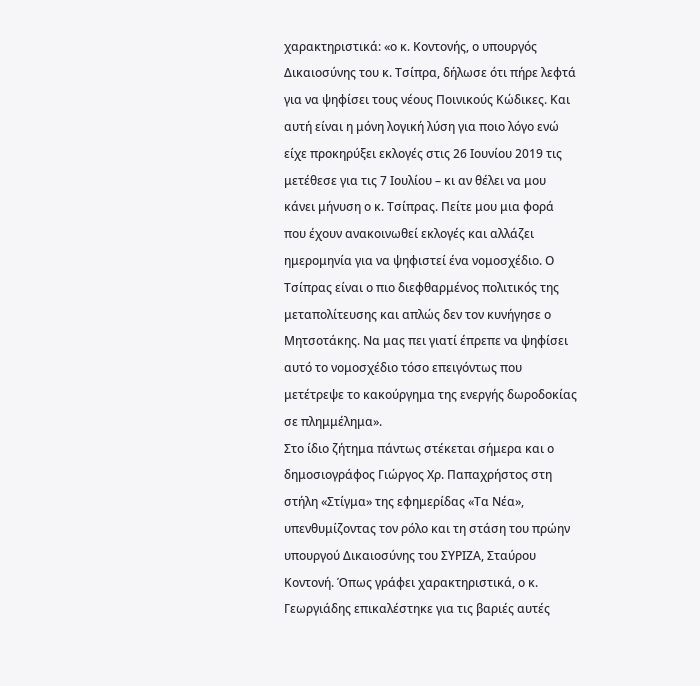χαρακτηριστικά: «ο κ. Κοντονής, ο υπουργός Δικαιοσύνης του κ. Τσίπρα, δήλωσε ότι πήρε λεφτά για να ψηφίσει τους νέους Ποινικούς Κώδικες. Και αυτή είναι η μόνη λογική λύση για ποιο λόγο ενώ είχε προκηρύξει εκλογές στις 26 Ιουνίου 2019 τις μετέθεσε για τις 7 Ιουλίου – κι αν θέλει να μου κάνει μήνυση ο κ. Τσίπρας. Πείτε μου μια φορά που έχουν ανακοινωθεί εκλογές και αλλάζει ημερομηνία για να ψηφιστεί ένα νομοσχέδιο. Ο Τσίπρας είναι ο πιο διεφθαρμένος πολιτικός της μεταπολίτευσης και απλώς δεν τον κυνήγησε ο Μητσοτάκης. Να μας πει γιατί έπρεπε να ψηφίσει αυτό το νομοσχέδιο τόσο επειγόντως που μετέτρεψε το κακούργημα της ενεργής δωροδοκίας σε πλημμέλημα».
Στο ίδιο ζήτημα πάντως στέκεται σήμερα και ο δημοσιογράφος Γιώργος Χρ. Παπαχρήστος στη στήλη «Στίγμα» της εφημερίδας «Τα Νέα», υπενθυμίζοντας τον ρόλο και τη στάση του πρώην υπουργού Δικαιοσύνης του ΣΥΡΙΖΑ, Σταύρου Κοντονή. Όπως γράφει χαρακτηριστικά, ο κ. Γεωργιάδης επικαλέστηκε για τις βαριές αυτές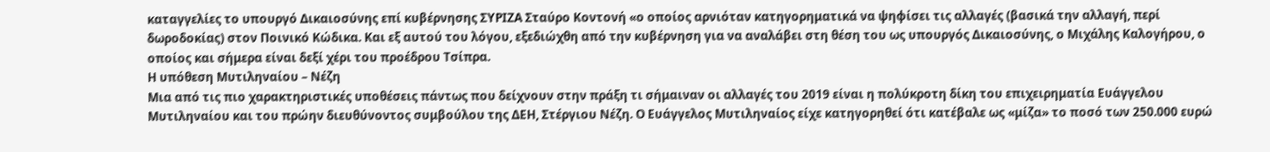καταγγελίες το υπουργό Δικαιοσύνης επί κυβέρνησης ΣΥΡΙΖΑ Σταύρο Κοντονή «ο οποίος αρνιόταν κατηγορηματικά να ψηφίσει τις αλλαγές (βασικά την αλλαγή, περί δωροδοκίας) στον Ποινικό Κώδικα. Και εξ αυτού του λόγου, εξεδιώχθη από την κυβέρνηση για να αναλάβει στη θέση του ως υπουργός Δικαιοσύνης, ο Μιχάλης Καλογήρου, ο οποίος και σήμερα είναι δεξί χέρι του προέδρου Τσίπρα.
Η υπόθεση Μυτιληναίου – Νέζη
Μια από τις πιο χαρακτηριστικές υποθέσεις πάντως που δείχνουν στην πράξη τι σήμαιναν οι αλλαγές του 2019 είναι η πολύκροτη δίκη του επιχειρηματία Ευάγγελου Μυτιληναίου και του πρώην διευθύνοντος συμβούλου της ΔΕΗ, Στέργιου Νέζη. Ο Ευάγγελος Μυτιληναίος είχε κατηγορηθεί ότι κατέβαλε ως «μίζα» το ποσό των 250.000 ευρώ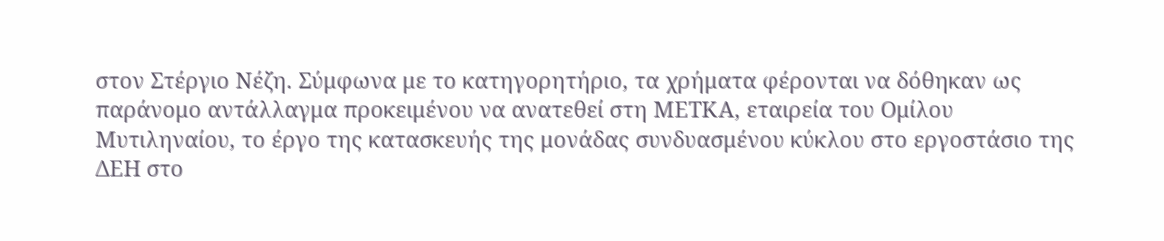στον Στέργιο Νέζη. Σύμφωνα με το κατηγορητήριο, τα χρήματα φέρονται να δόθηκαν ως παράνομο αντάλλαγμα προκειμένου να ανατεθεί στη ΜΕΤΚΑ, εταιρεία του Ομίλου Μυτιληναίου, το έργο της κατασκευής της μονάδας συνδυασμένου κύκλου στο εργοστάσιο της ΔΕΗ στο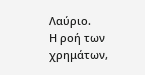Λαύριο.
Η ροή των χρημάτων,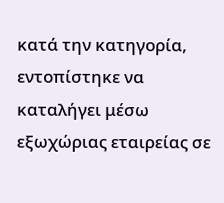κατά την κατηγορία, εντοπίστηκε να καταλήγει μέσω εξωχώριας εταιρείας σε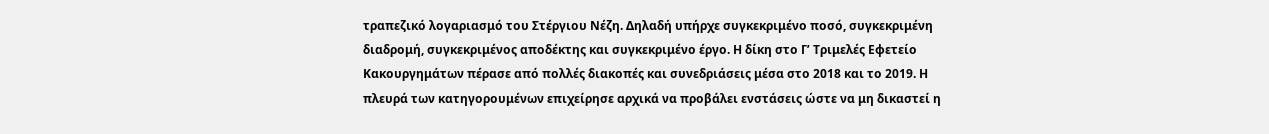τραπεζικό λογαριασμό του Στέργιου Νέζη. Δηλαδή υπήρχε συγκεκριμένο ποσό, συγκεκριμένη διαδρομή, συγκεκριμένος αποδέκτης και συγκεκριμένο έργο. Η δίκη στο Γ’ Τριμελές Εφετείο Κακουργημάτων πέρασε από πολλές διακοπές και συνεδριάσεις μέσα στο 2018 και το 2019. Η πλευρά των κατηγορουμένων επιχείρησε αρχικά να προβάλει ενστάσεις ώστε να μη δικαστεί η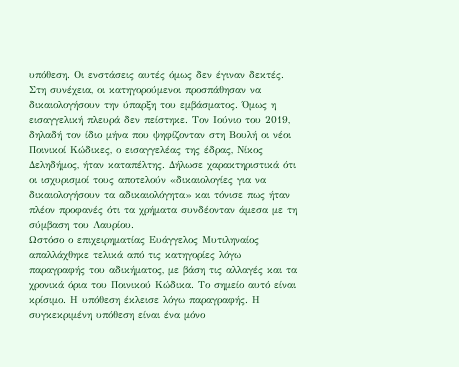υπόθεση. Οι ενστάσεις αυτές όμως δεν έγιναν δεκτές.
Στη συνέχεια, οι κατηγορούμενοι προσπάθησαν να δικαιολογήσουν την ύπαρξη του εμβάσματος. Όμως η εισαγγελική πλευρά δεν πείστηκε. Τον Ιούνιο του 2019, δηλαδή τον ίδιο μήνα που ψηφίζονταν στη Βουλή οι νέοι Ποινικοί Κώδικες, ο εισαγγελέας της έδρας, Νίκος Δεληδήμος, ήταν καταπέλτης. Δήλωσε χαρακτηριστικά ότι οι ισχυρισμοί τους αποτελούν «δικαιολογίες για να δικαιολογήσουν τα αδικαιολόγητα» και τόνισε πως ήταν πλέον προφανές ότι τα χρήματα συνδέονταν άμεσα με τη σύμβαση του Λαυρίου.
Ωστόσο ο επιχειρηματίας Ευάγγελος Μυτιληναίος απαλλάχθηκε τελικά από τις κατηγορίες λόγω παραγραφής του αδικήματος, με βάση τις αλλαγές και τα χρονικά όρια του Ποινικού Κώδικα. Το σημείο αυτό είναι κρίσιμο. Η υπόθεση έκλεισε λόγω παραγραφής. Η συγκεκριμένη υπόθεση είναι ένα μόνο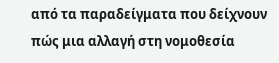από τα παραδείγματα που δείχνουν πώς μια αλλαγή στη νομοθεσία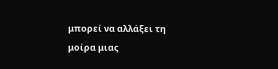μπορεί να αλλάξει τη μοίρα μιας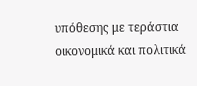υπόθεσης με τεράστια οικονομικά και πολιτικά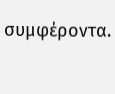συμφέροντα.